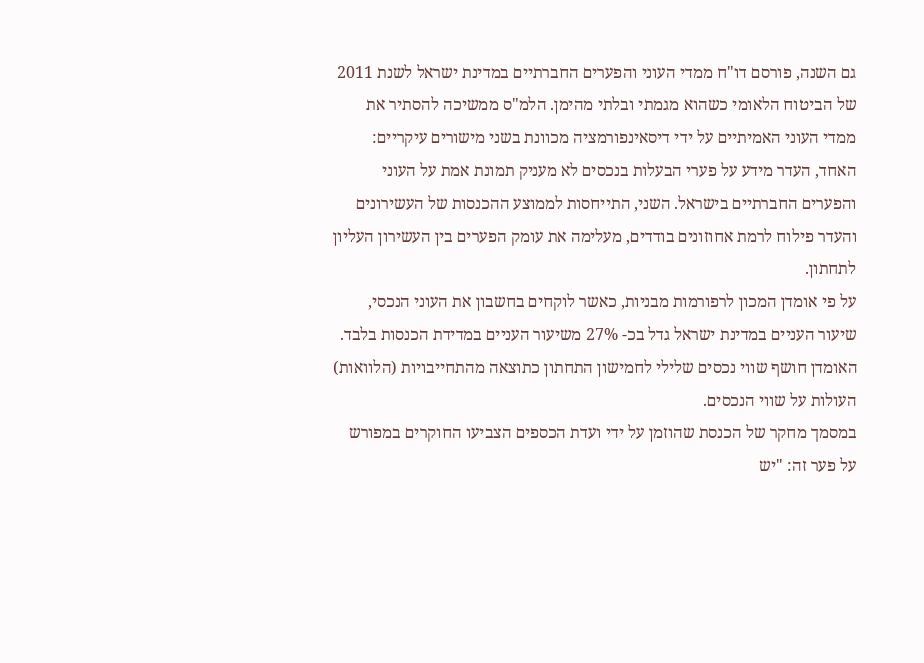גם השנה, פורסם דו"ח ממדי העוני והפערים החברתיים במדינת ישראל לשנת 2011 של הביטוח הלאומי כשהוא מגמתי ובלתי מהימן. הלמ"ס ממשיכה להסתיר את ממדי העוני האמיתיים על ידי דיסאינפורמציה מכוונת בשני מישורים עיקריים: האחד, העדר מידע על פערי הבעלות בנכסים לא מעניק תמונת אמת על העוני והפערים החברתיים בישראל. השני, התייחסות לממוצע ההכנסות של העשירונים והעדר פילוח לרמת אחוזונים בודדים, מעלימה את עומק הפערים בין העשירון העליון לתחתון.
על פי אומדן המכון לרפורמות מבניות, כאשר לוקחים בחשבון את העוני הנכסי, שיעור העניים במדינת ישראל גדל בכ- 27% משיעור העניים במדידת הכנסות בלבד. האומדן חושף שווי נכסים שלילי לחמישון התחתון כתוצאה מהתחייבויות (הלוואות) העולות על שווי הנכסים.
במסמך מחקר של הכנסת שהוזמן על ידי ועדת הכספים הצביעו החוקרים במפורש על פער זה: "יש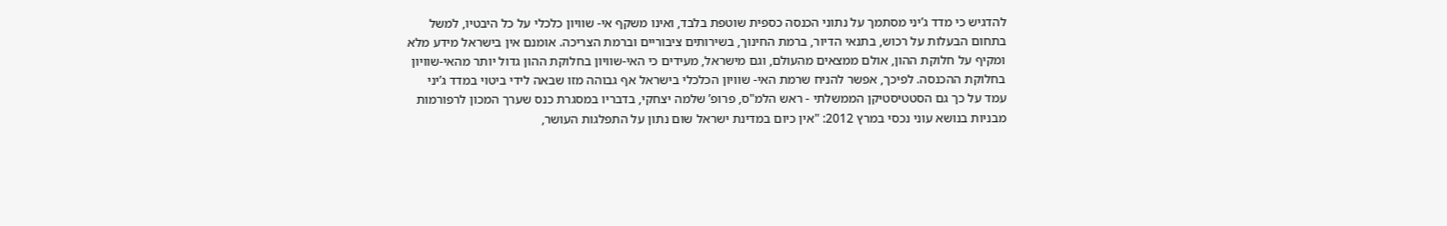להדגיש כי מדד ג’יני מסתמך על נתוני הכנסה כספית שוטפת בלבד, ואינו משקף אי- שוויון כלכלי על כל היבטיו, למשל בתחום הבעלות על רכוש, בתנאי הדיור, ברמת החינוך, בשירותים ציבוריים וברמת הצריכה. אומנם אין בישראל מידע מלא ומקיף על חלוקת ההון, אולם ממצאים מהעולם, וגם מישראל, מעידים כי האי-שוויון בחלוקת ההון גדול יותר מהאי-שוויון בחלוקת ההכנסה. לפיכך, אפשר להניח שרמת האי- שוויון הכלכלי בישראל אף גבוהה מזו שבאה לידי ביטוי במדד ג’יני
עמד על כך גם הסטטיסטיקן הממשלתי - ראש הלמ"ס, פרופ’ שלמה יצחקי, בדבריו במסגרת כנס שערך המכון לרפורמות מבניות בנושא עוני נכסי במרץ 2012: "אין כיום במדינת ישראל שום נתון על התפלגות העושר,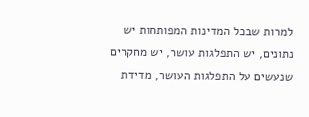למרות שבכל המדינות המפותחות יש נתונים, יש התפלגות עושר, יש מחקרים שנעשים על התפלגות העושר, מדידת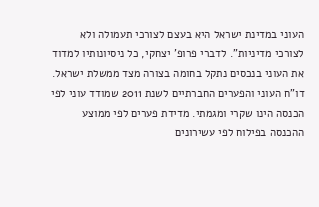העוני במדינת ישראל היא בעצם לצורכי תעמולה ולא לצורכי מדיניות". לדברי פרופ’ יצחקי, כל ניסיונותיו למדוד את העוני בנכסים נתקל בחומה בצורה מצד ממשלת ישראל.
דו"ח העוני והפערים החברתיים לשנת 2011 שמודד עוני לפי הכנסה הינו שקרי ומגמתי. מדידת פערים לפי ממוצע ההכנסה בפילוח לפי עשירונים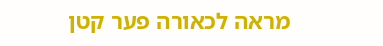מראה לכאורה פער קטן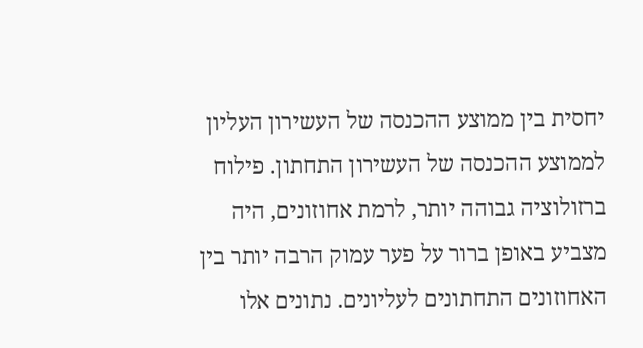יחסית בין ממוצע ההכנסה של העשירון העליון לממוצע ההכנסה של העשירון התחתון. פילוח ברזולוציה גבוהה יותר, לרמת אחוזונים, היה מצביע באופן ברור על פער עמוק הרבה יותר בין האחוזונים התחתונים לעליונים. נתונים אלו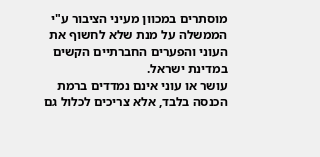מוסתרים במכוון מעיני הציבור ע"י הממשלה על מנת שלא לחשוף את העוני והפערים החברתיים הקשים במדינת ישראל.
עושר או עוני אינם נמדדים ברמת הכנסה בלבד, אלא צריכים לכלול גם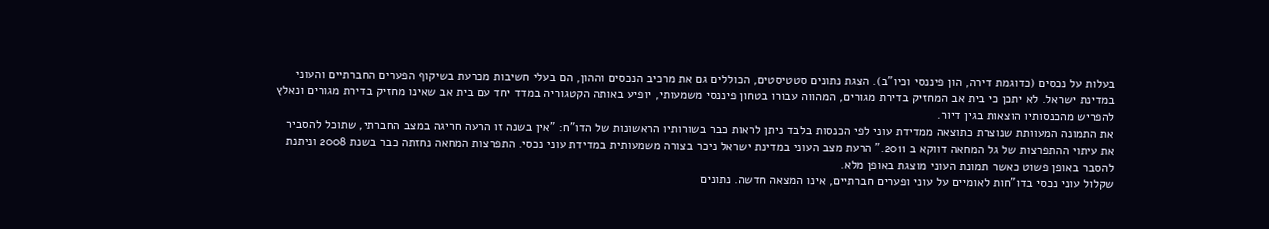בעלות על נכסים (כדוגמת דירה, הון פיננסי וכיו"ב). הצגת נתונים סטטיסטים, הכוללים גם את מרכיב הנכסים וההון, הם בעלי חשיבות מכרעת בשיקוף הפערים החברתיים והעוני במדינת ישראל. לא יתכן כי בית אב המחזיק בדירת מגורים, המהווה עבורו בטחון פיננסי משמעותי, יופיע באותה הקטגוריה במדד יחד עם בית אב שאינו מחזיק בדירת מגורים ונאלץ להפריש מהכנסותיו הוצאות בגין דיור.
את התמונה המעוותת שנוצרת כתוצאה ממדידת עוני לפי הכנסות בלבד ניתן לראות כבר בשורותיו הראשונות של הדו"ח: "אין בשנה זו הרעה חריגה במצב החברתי, שתוכל להסביר את עיתוי ההתפרצות של גל המחאה דווקא ב 2011." הרעת מצב העוני במדינת ישראל ניכר בצורה משמעותית במדידת עוני נכסי. התפרצות המחאה נחזתה כבר בשנת 2008 וניתנת להסבר באופן פשוט כאשר תמונת העוני מוצגת באופן מלא.
שקלול עוני נכסי בדו"חות לאומיים על עוני ופערים חברתיים, אינו המצאה חדשה. נתונים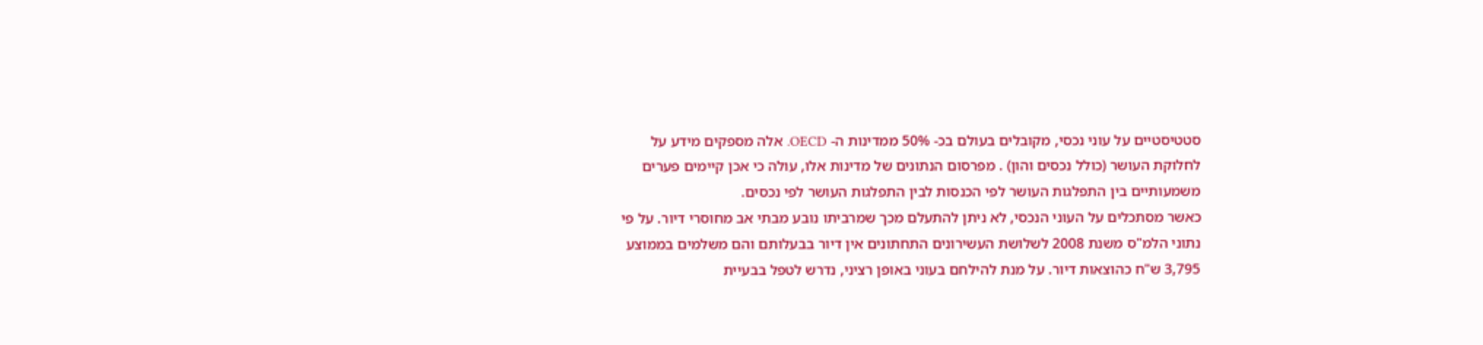סטטיסטיים על עוני נכסי, מקובלים בעולם בכ- 50% ממדינות ה- OECD. אלה מספקים מידע על לחלוקת העושר (כולל נכסים והון) . מפרסום הנתונים של מדינות אלו, עולה כי אכן קיימים פערים משמעותיים בין התפלגות העושר לפי הכנסות לבין התפלגות העושר לפי נכסים.
כאשר מסתכלים על העוני הנכסי, לא ניתן להתעלם מכך שמרביתו נובע מבתי אב מחוסרי דיור. על פי נתוני הלמ"ס משנת 2008 לשלושת העשירונים התחתונים אין דיור בבעלותם והם משלמים בממוצע 3,795 ש"ח כהוצאות דיור. על מנת להילחם בעוני באופן רציני, נדרש לטפל בבעיית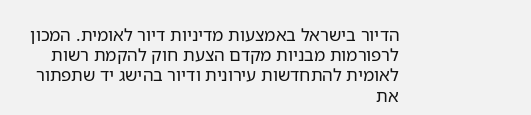הדיור בישראל באמצעות מדיניות דיור לאומית. המכון לרפורמות מבניות מקדם הצעת חוק להקמת רשות לאומית להתחדשות עירונית ודיור בהישג יד שתפתור את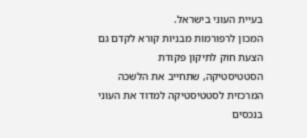בעיית העוני בישראל.
המכון לרפורמות מבניות קורא לקדם גם הצעת חוק לתיקון פקודת הסטטיסטיקה, שתחייב את הלשכה המרכזית לסטטיסטיקה למדוד את העוני בנכסים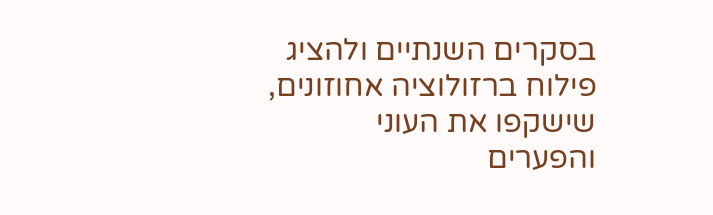בסקרים השנתיים ולהציג פילוח ברזולוציה אחוזונים, שישקפו את העוני והפערים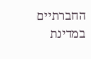החברתיים במדינת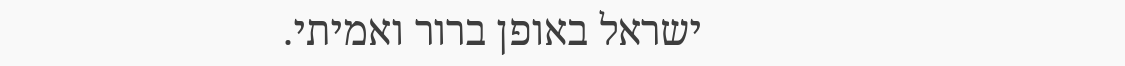ישראל באופן ברור ואמיתי.